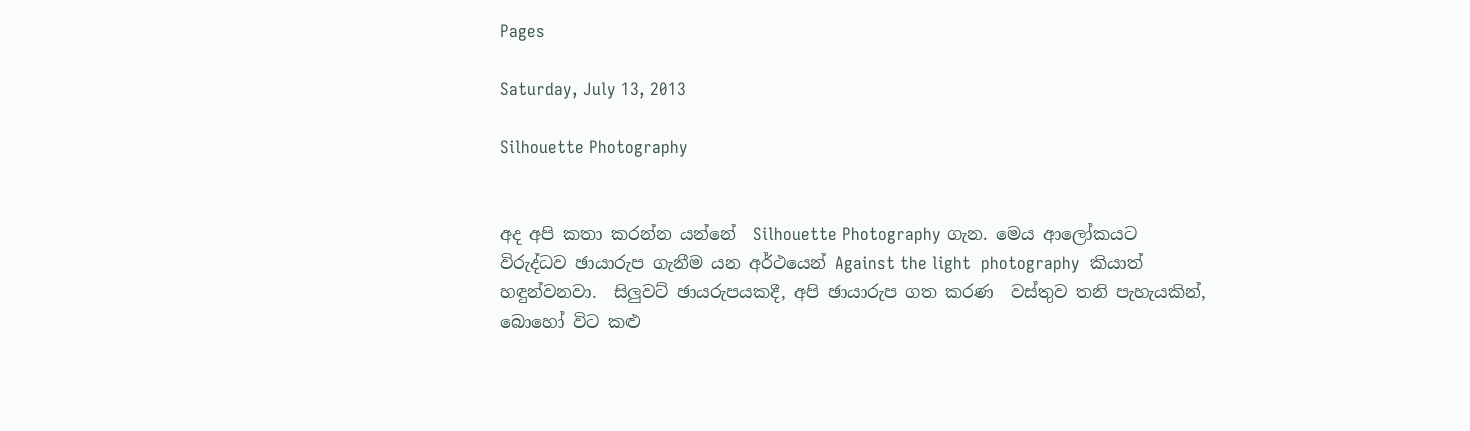Pages

Saturday, July 13, 2013

Silhouette Photography


අද අපි කතා කරන්න යන්නේ  Silhouette Photography ගැන. මෙය ආලෝකයට විරුද්ධව ඡායාරුප ගැනීම යන අර්ථයෙන් Against the light  photography  කියාත් හඳුන්වනවා.  සිලුවට් ඡායරුපයකදී, අපි ඡායාරුප ගත කරණ  වස්තුව තනි පැහැයකින්, බොහෝ විට කළු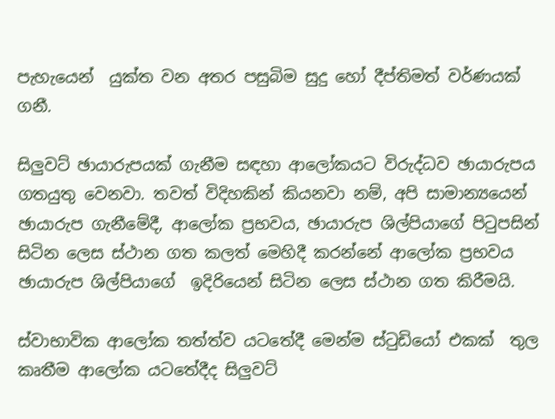පැහැයෙන්  යුක්ත වන අතර පසුබිම සුදු හෝ දීප්තිමත් වර්ණයක් ගනී.

සිලුවට් ඡායාරුපයක් ගැනීම සඳහා ආලෝකයට විරුද්ධව ඡායාරුපය ගතයුතු වෙනවා. තවත් විදිහකින් කියනවා නම්, අපි සාමාන්‍යයෙන් ඡායාරුප ගැනීමේදී, ආලෝක ප්‍රභවය, ඡායාරුප ශිල්පියාගේ පිටුපසින් සිටින ලෙස ස්ථාන ගත කලත් මෙහිදී කරන්නේ ආලෝක ප්‍රභවය ඡායාරුප ශිල්පියාගේ  ඉදිරියෙන් සිටින ලෙස ස්ථාන ගත කිරීමයි.

ස්වාභාවික ආලෝක තත්ත්ව යටතේදී මෙන්ම ස්ටුඩියෝ එකක්  තුල  කෘතීම ආලෝක යටතේදීද සිලුවට්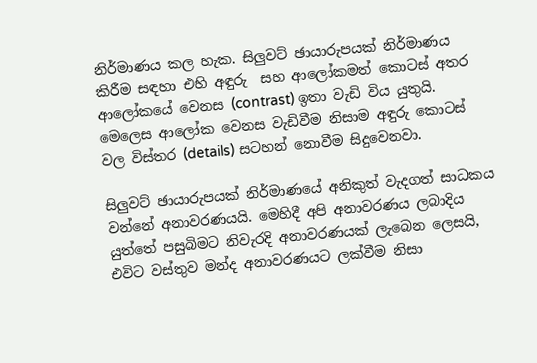නිර්මාණය කල හැක. සිලුවට් ඡායාරුපයක් නිර්මාණය කිරීම සඳහා එහි අඳුරු  සහ ආලෝකමත් කොටස් අතර ආලෝකයේ වෙනස (contrast) ඉතා වැඩි විය යුතුයි. මෙලෙස ආලෝක වෙනස වැඩිවීම නිසාම අඳුරු කොටස් වල විස්තර (details) සටහන් නොවීම සිදුවෙනවා.

සිලුවට් ඡායාරුපයක් නිර්මාණයේ අනිකුත් වැදගත් සාධකය වන්නේ අනාවරණයයි. මෙහිදී අපි අනාවරණය ලබාදිය යුත්තේ පසුබිමට නිවැරදි අනාවරණයක් ලැබෙන ලෙසයි,  එවිට වස්තුව මන්ද අනාවරණයට ලක්වීම නිසා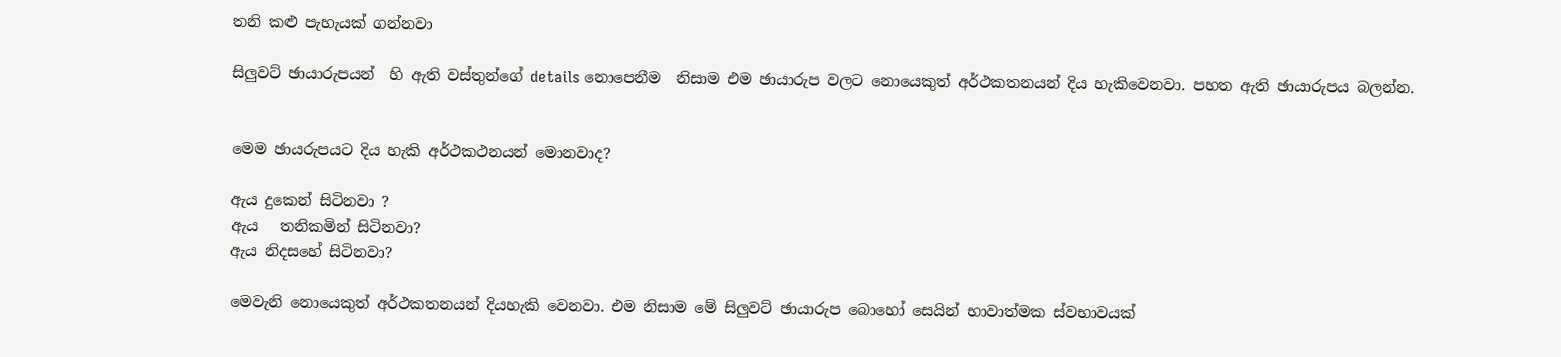තනි කළු පැහැයක් ගන්නවා

සිලුවට් ඡායාරුපයන්  හි ඇති වස්තුන්ගේ details නොපෙනීම  නිසාම එම ඡායාරුප වලට නොයෙකුත් අර්ථකතනයන් දිය හැකිවෙනවා. පහත ඇති ඡායාරුපය බලන්න.


මෙම ඡායරුපයට දිය හැකි අර්ථකථනයන් මොනවාද?

ඇය දුකෙන් සිටිනවා ?
ඇය   තනිකමින් සිටිනවා?
ඇය නිදසහේ සිටිනවා?

මෙවැනි නොයෙකුත් අර්ථකතනයන් දියහැකි වෙනවා. එම නිසාම මේ සිලුවට් ඡායාරුප බොහෝ සෙයින් භාවාත්මක ස්වභාවයක්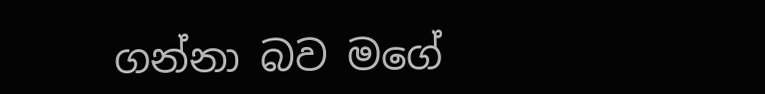ගන්නා බව මගේ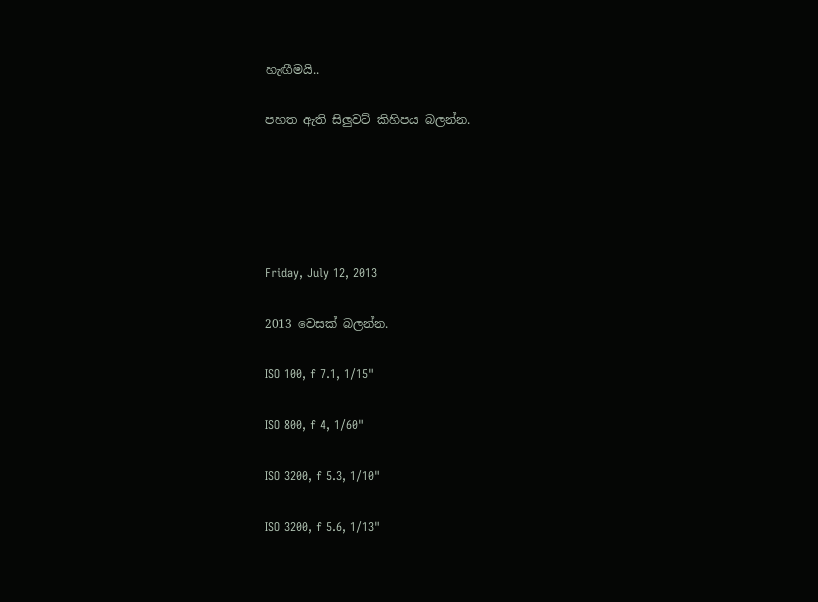හැඟීමයි..

පහත ඇති සිලුවට් කිහිපය බලන්න.





Friday, July 12, 2013

2013 වෙසක් බලන්න.

ISO 100, f 7.1, 1/15"

ISO 800, f 4, 1/60"

ISO 3200, f 5.3, 1/10"

ISO 3200, f 5.6, 1/13"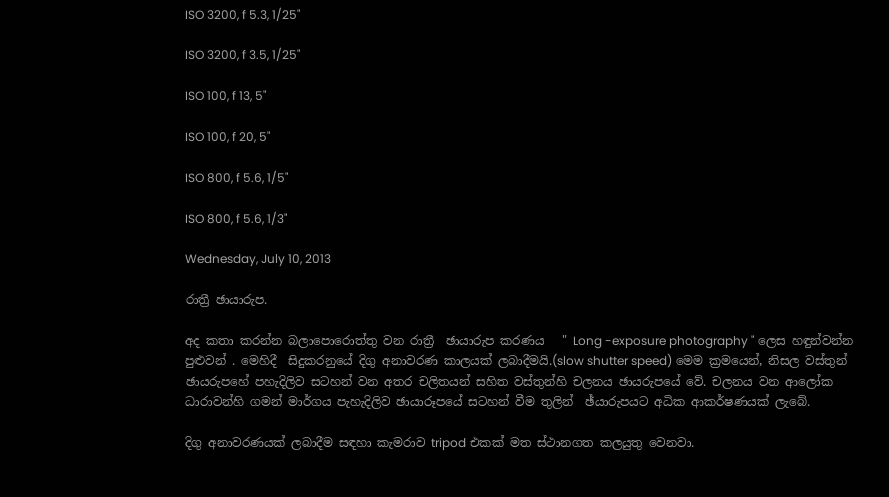ISO 3200, f 5.3, 1/25"

ISO 3200, f 3.5, 1/25"

ISO 100, f 13, 5"

ISO 100, f 20, 5"

ISO 800, f 5.6, 1/5"

ISO 800, f 5.6, 1/3"

Wednesday, July 10, 2013

රාත්‍රී ඡායාරුප.

අද කතා කරන්න බලාපොරොත්තු වන රාත්‍රී  ඡායාරුප කරණය   " Long -exposure photography " ලෙස හඳුන්වන්න පුළුවන් . මෙහිදී  සිදුකරනුයේ දිගු අනාවරණ කාලයක් ලබාදීමයි.(slow shutter speed) මෙම ක්‍රමයෙන්, නිසල වස්තුන් ඡායරුපහේ පහැදිලිව සටහන් වන අතර චලිතයන් සහිත වස්තුන්හි චලනය ඡායරුපයේ වේ. චලනය වන ආලෝක ධාරාවන්හි ගමන් මාර්ගය පැහැදිලිව ඡායාරූපයේ සටහන් වීම තුලින්  ඡ්යාරුපයට අධික ආකර්ෂණයක් ලැබේ.

දිගු අනාවරණයක් ලබාදීම සඳහා කැමරාව tripod එකක් මත ස්ථානගත කලයුතු වෙනවා.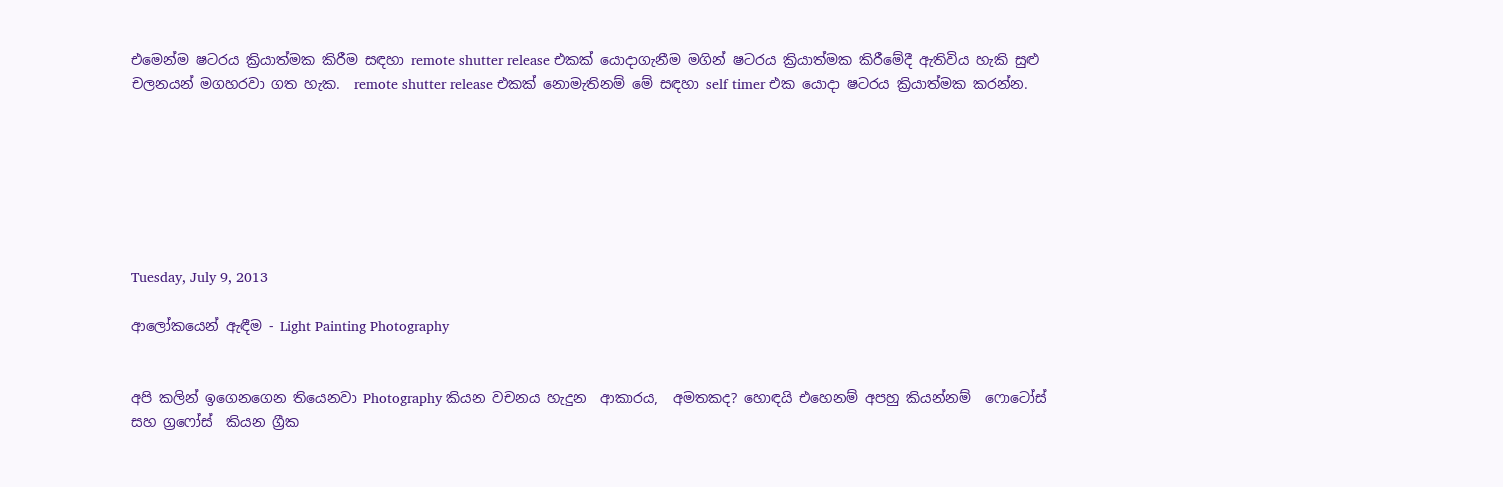එමෙන්ම ෂටරය ක්‍රියාත්මක කිරීම සඳහා remote shutter release එකක් යොදාගැනීම මගින් ෂටරය ක්‍රියාත්මක කිරීමේදී ඇතිවිය හැකි සුළු චලනයන් මගහරවා ගත හැක.  remote shutter release එකක් නොමැතිනම් මේ සඳහා self timer එක යොදා ෂටරය ක්‍රියාත්මක කරන්න.







Tuesday, July 9, 2013

ආලෝකයෙන් ඇඳීම - Light Painting Photography


අපි කලින් ඉගෙනගෙන තියෙනවා Photography කියන වචනය හැදුන  ආකාරය,  අමතකද? හොඳයි එහෙනම් අපහු කියන්නම්  ෆොටෝස්  සහ ග්‍රෆෝස්  කියන ග්‍රීක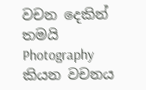වචන දෙකින් තමයි  Photography කියන වචනය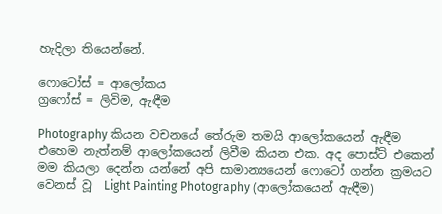හැදිලා තියෙන්නේ.

ෆොටෝස් = ආලෝකය
ග්‍රෆෝස් = ලිවිම, ඇඳීම

Photography කියන වචනයේ තේරුම තමයි ආලෝකයෙන් ඇඳීම එහෙම නැත්නම් ආලෝකයෙන් ලිවීම කියන එක. අද පොස්ට් එකෙන් මම කියලා දෙන්න යන්නේ අපි සාමාන්‍යයෙන් ෆොටෝ ගන්න ක්‍රමයට වෙනස් වූ  Light Painting Photography (ආලෝකයෙන් ඇඳීම)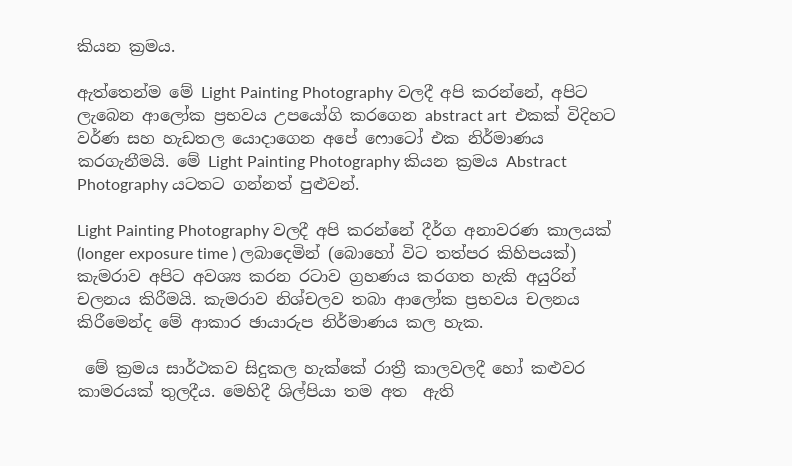කියන ක්‍රමය.

ඇත්තෙන්ම මේ Light Painting Photography වලදී අපි කරන්නේ, අපිට ලැබෙන ආලෝක ප්‍රභවය උපයෝගි කරගෙන abstract art  එකක් විදිහට වර්ණ සහ හැඩතල යොදාගෙන අපේ ෆොටෝ එක නිර්මාණය කරගැනීමයි. මේ Light Painting Photography කියන ක්‍රමය Abstract Photography යටතට ගන්නත් පුළුවන්.

Light Painting Photography වලදී අපි කරන්නේ දීර්ග අනාවරණ කාලයක් (longer exposure time ) ලබාදෙමින් (බොහෝ විට තත්පර කිහිපයක්) කැමරාව අපිට අවශ්‍ය කරන රටාව ග්‍රහණය කරගත හැකි අයුරින් චලනය කිරීමයි. කැමරාව නිශ්චලව තබා ආලෝක ප්‍රභවය චලනය කිරීමෙන්ද මේ ආකාර ඡායාරුප නිර්මාණය කල හැක.

 මේ ක්‍රමය සාර්ථකව සිදුකල හැක්කේ රාත්‍රී කාලවලදී හෝ කළුවර කාමරයක් තුලදීය. මෙහිදී ශිල්පියා තම අත  ඇති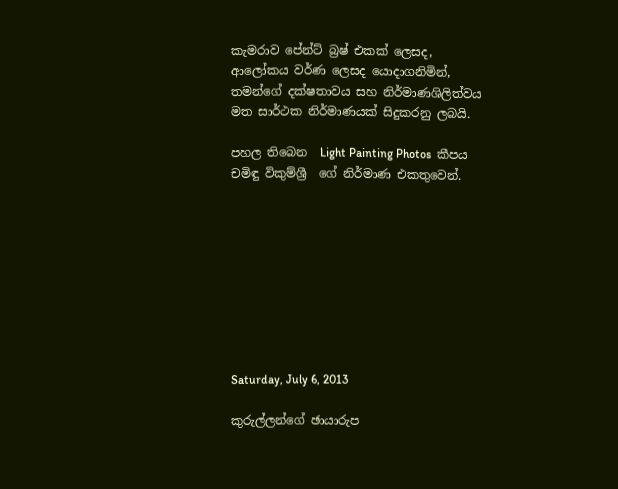කැමරාව පේන්ට් බ්‍රෂ් එකක් ලෙසද, ආලෝකය වර්ණ ලෙසද යොදාගනිමින්, තමන්ගේ දක්ෂතාවය සහ නිර්මාණශිලිත්වය මත සාර්ථක නිර්මාණයක් සිදුකරනු ලබයි.

පහල තිබෙන  Light Painting Photos  කීපය චමිඳු විකුම්ශ්‍රී  ගේ නිර්මාණ එකතුවෙන්.









Saturday, July 6, 2013

කුරුල්ලන්ගේ ඡායාරුප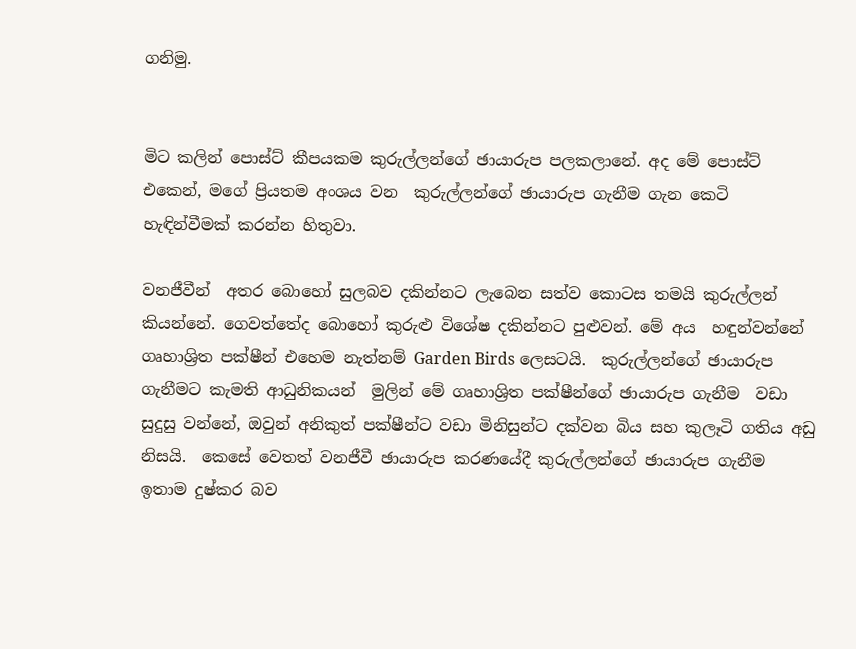ගනිමු.


මිට කලින් පොස්ට් කීපයකම කුරුල්ලන්ගේ ඡායාරුප පලකලානේ. අද මේ පොස්ට් එකෙන්, මගේ ප්‍රියතම අංශය වන  කුරුල්ලන්ගේ ඡායාරුප ගැනීම ගැන කෙටි හැඳින්වීමක් කරන්න හිතුවා.

වනජීවීන්  අතර බොහෝ සුලබව දකින්නට ලැබෙන සත්ව කොටස තමයි කුරුල්ලන් කියන්නේ. ගෙවත්තේද බොහෝ කුරුළු විශේෂ දකින්නට පුළුවන්. මේ අය  හඳුන්වන්නේ ගෘහාශ්‍රිත පක්ෂීන් එහෙම නැත්නම් Garden Birds ලෙසටයි.  කුරුල්ලන්ගේ ඡායාරුප ගැනීමට කැමති ආධුනිකයන්  මුලින් මේ ගෘහාශ්‍රිත පක්ෂීන්ගේ ඡායාරුප ගැනීම  වඩා සුදුසු වන්නේ, ඔවුන් අනිකුත් පක්ෂීන්ට වඩා මිනිසුන්ට දක්වන බිය සහ කුලෑටි ගතිය අඩු නිසයි.  කෙසේ වෙතත් වනජීවී ඡායාරුප කරණයේදී කුරුල්ලන්ගේ ඡායාරුප ගැනීම ඉතාම දුෂ්කර බව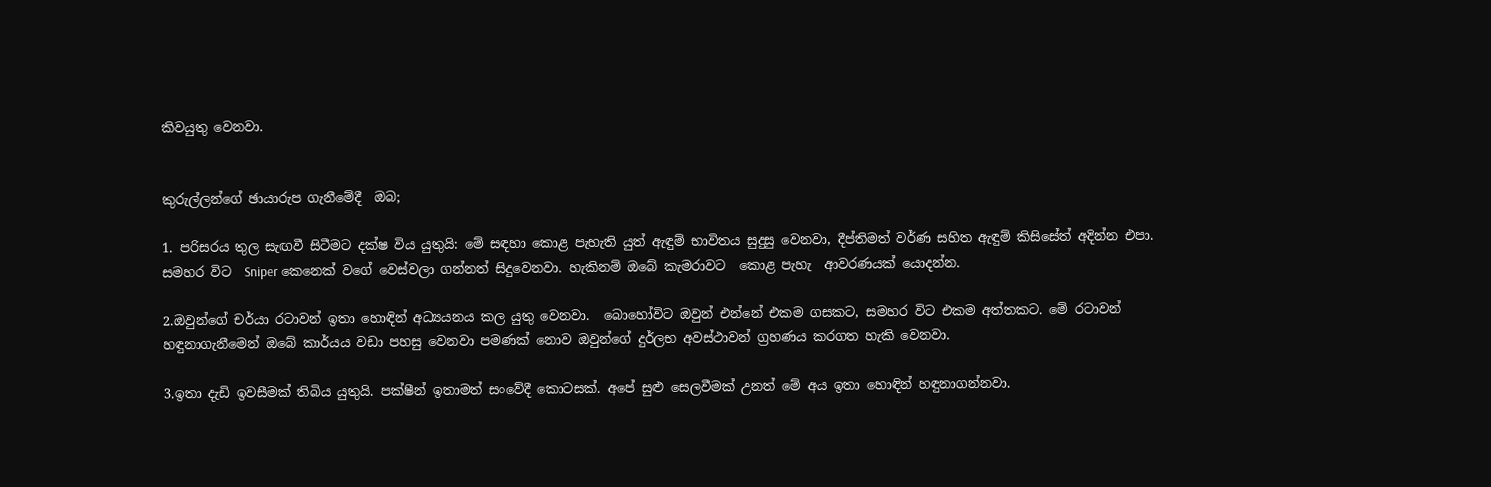කිවයුතු වෙනවා.


කුරුල්ලන්ගේ ඡායාරුප ගැනීමේදී  ඔබ;

1. පරිසරය තුල සැඟවී සිටීමට දක්ෂ විය යුතුයි: මේ සඳහා කොළ පැහැති යුත් ඇඳුම් භාවිතය සුදුසු වෙනවා, දීප්තිමත් වර්ණ සහිත ඇඳුම් කිසිසේත් අදින්න එපා. සමහර විට  Sniper කෙනෙක් වගේ වෙස්වලා ගන්නත් සිදුවෙනවා. හැකිනම් ඔබේ කැමරාවට  කොළ පැහැ  ආවරණයක් යොදන්න.

2.ඔවුන්ගේ චර්යා රටාවන් ඉතා හොඳින් අධ්‍යයනය කල යුතු වෙනවා.  බොහෝවිට ඔවුන් එන්නේ එකම ගසකට, සමහර විට එකම අත්තකට. මේ රටාවන් හඳුනාගැනීමෙන් ඔබේ කාර්යය වඩා පහසු වෙනවා පමණක් නොව ඔවුන්ගේ දුර්ලභ අවස්ථාවන් ග්‍රහණය කරගත හැකි වෙනවා.

3.ඉතා දැඩි ඉවසීමක් තිබිය යුතුයි. පක්ෂීන් ඉතාමත් සංවේදී කොටසක්. අපේ සුළු සෙලවීමක් උනත් මේ අය ඉතා හොඳින් හඳුනාගන්නවා.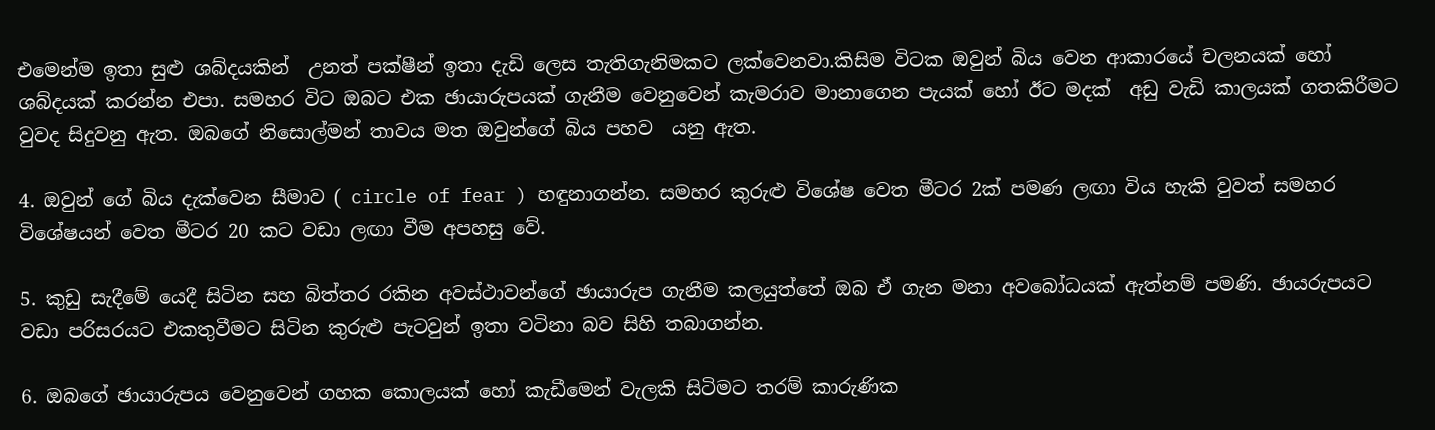එමෙන්ම ඉතා සුළු ශබ්දයකින්  උනත් පක්ෂීන් ඉතා දැඩි ලෙස තැතිගැනිමකට ලක්වෙනවා.කිසිම විටක ඔවුන් බිය වෙන ආකාරයේ චලනයක් හෝ ශබ්දයක් කරන්න එපා. සමහර විට ඔබට එක ඡායාරුපයක් ගැනීම වෙනුවෙන් කැමරාව මානාගෙන පැයක් හෝ ඊට මදක්  අඩු වැඩි කාලයක් ගතකිරීමට වුවද සිදුවනු ඇත. ඔබගේ නිසොල්මන් තාවය මත ඔවුන්ගේ බිය පහව  යනු ඇත.

4. ඔවුන් ගේ බිය දැක්වෙන සීමාව ( circle of fear ) හඳුනාගන්න. සමහර කුරුළු විශේෂ වෙත මීටර 2ක් පමණ ලඟා විය හැකි වුවත් සමහර විශේෂයන් වෙත මීටර 20 කට වඩා ලඟා වීම අපහසු වේ.

5. කුඩු සැදීමේ යෙදී සිටින සහ බිත්තර රකින අවස්ථාවන්ගේ ඡායාරුප ගැනීම කලයුත්තේ ඔබ ඒ ගැන මනා අවබෝධයක් ඇත්නම් පමණි. ඡායරුපයට වඩා පරිසරයට එකතුවීමට සිටින කුරුළු පැටවුන් ඉතා වටිනා බව සිහි තබාගන්න.

6. ඔබගේ ඡායාරුපය වෙනුවෙන් ගහක කොලයක් හෝ කැඩීමෙන් වැලකි සිටිමට තරම් කාරුණික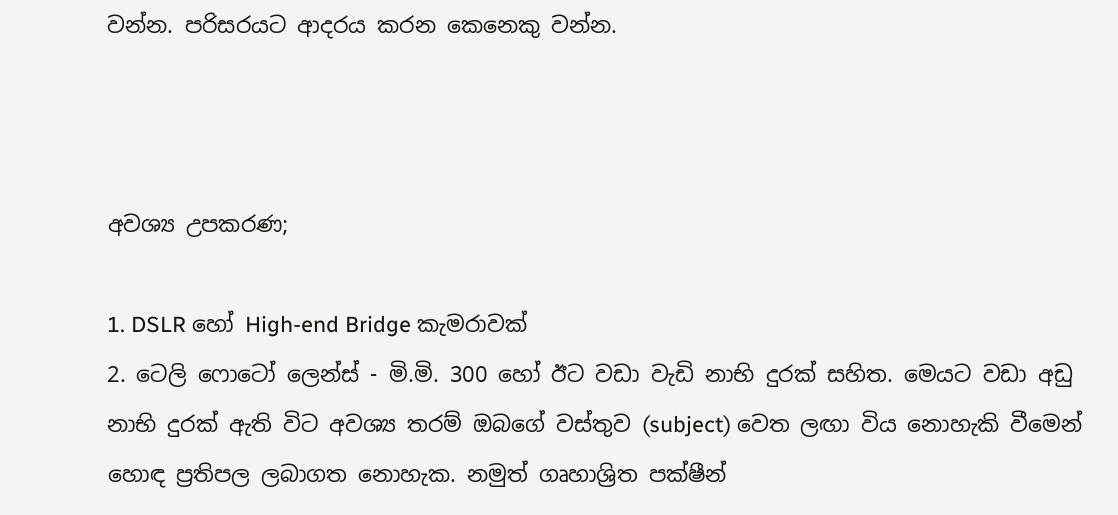වන්න. පරිසරයට ආදරය කරන කෙනෙකු වන්න.



අවශ්‍ය උපකරණ;

1. DSLR හෝ High-end Bridge කැමරාවක්
2. ටෙලි ෆොටෝ ලෙන්ස් - මි.මි. 300 හෝ ඊට වඩා වැඩි නාභි දුරක් සහිත. මෙයට වඩා අඩු නාභි දුරක් ඇති විට අවශ්‍ය තරම් ඔබගේ වස්තුව (subject) වෙත ලඟා විය නොහැකි වීමෙන් හොඳ ප්‍රතිපල ලබාගත නොහැක. නමුත් ගෘහාශ්‍රිත පක්ෂීන්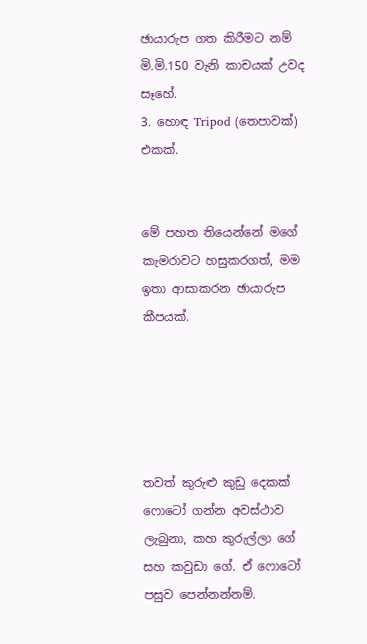ඡායාරුප ගත කිරීමට නම් මි.මි.150 වැනි කාචයක් උවද සෑහේ.
3. හොඳ Tripod (තෙපාවක්) එකක්.


මේ පහත තියෙන්නේ මගේ කැමරාවට හසුකරගත්, මම ඉතා ආසාකරන ඡායාරුප කීපයක්.





තවත් කුරුළු කුඩු දෙකක් ෆොටෝ ගන්න අවස්ථාව ලැබුනා, කහ කුරුල්ලා ගේ සහ කවුඩා ගේ. ඒ ෆොටෝ පසුව පෙන්නන්නම්.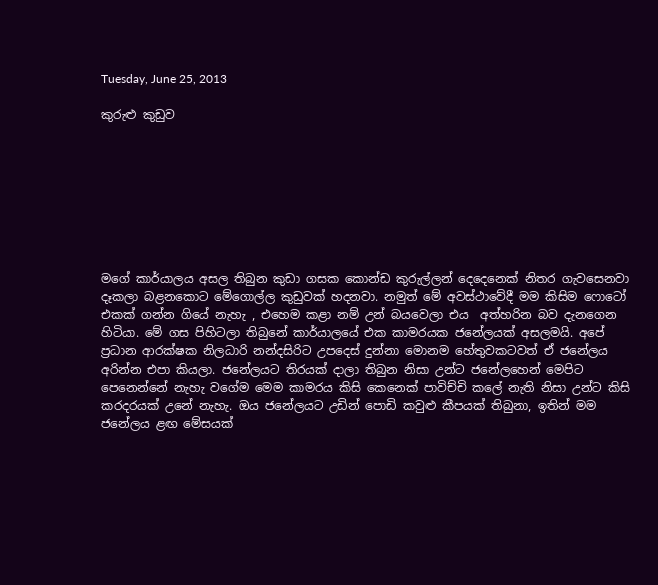Tuesday, June 25, 2013

කුරුළු කුඩුව








මගේ කාර්යාලය අසල තිබුන කුඩා ගසක කොන්ඩ කුරුල්ලන් දෙදෙනෙක් නිතර ගැවසෙනවා දෑකලා බළනකොට මේගොල්ල කුඩුවක් හදනවා. නමුත් මේ අවස්ථාවේදී මම කිසිම ෆොටෝ එකක් ගන්න ගියේ නැහැ , එහෙම කළා නම් උන් බයවෙලා එය  අත්හරින බව දැනගෙන හිටියා. මේ ගස පිහිටලා තිබුනේ කාර්යාලයේ එක කාමරයක ජනේලයක් අසලමයි. අපේ ප්‍රධාන ආරක්ෂක නිලධාරි නන්දසිරිට උපදෙස් දුන්නා මොනම හේතුවකටවත් ඒ ජනේලය අරින්න එපා කියලා. ජනේලයට තිරයක් දාලා තිබුන නිසා උන්ට ජනේලහෙන් මෙපිට පෙනෙන්නේ නැහැ වගේම මෙම කාමරය කිසි කෙනෙක් පාවිච්චි කලේ නැති නිසා උන්ට කිසි කරදරයක් උනේ නැහැ. ඔය ජනේලයට උඩින් පොඩි කවුළු කීපයක් තිබුනා, ඉතින් මම ජනේලය ළඟ මේසයක්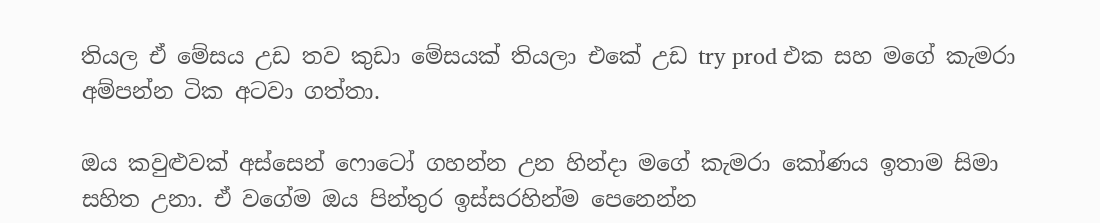තියල ඒ මේසය උඩ තව කුඩා මේසයක් තියලා එකේ උඩ try prod එක සහ මගේ කැමරා අම්පන්න ටික අටවා ගත්තා.

ඔය කවුළුවක් අස්සෙන් ෆොටෝ ගහන්න උන හින්දා මගේ කැමරා කෝණය ඉතාම සිමා සහිත උනා. ඒ වගේම ඔය පින්තුර ඉස්සරහින්ම පෙනෙන්න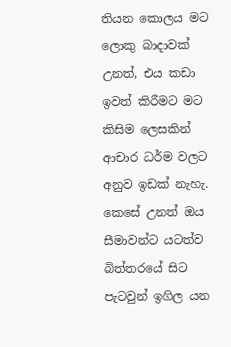තියන කොලය මට ලොකු බාදාවක් උනත්, එය කඩා ඉවත් කිරීමට මට කිසිම ලෙසකින් ආචාර ධර්ම වලට අනුව ඉඩක් නැහැ. කෙසේ උනත් ඔය සීමාවන්ට යටත්ව බිත්තරයේ සිට පැටවුන් ඉගිල යන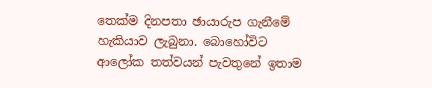තෙක්ම දිනපතා ඡායාරුප ගැනීමේ හැකියාව ලැබුනා. බොහෝවිට ආලෝක තත්වයන් පැවතුනේ ඉතාම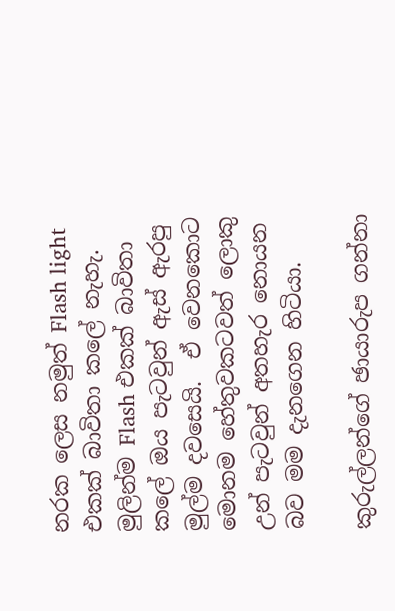නරක ලෙස නමුත් Flash light එකක් බාවිතා කලේ නැහැ. මුලින්ම Flash එකක් බාවිතා කලේ ඔය පැටවුන් ඇස් ඇරපු මුල්ම දවසෙයි.  ඒ වෙනකොට මොනම හේතුවකටවත් ලොකු උන් පැටවුන් අතහැර නොයන බව මම දැනගෙන හිටියා.

කුරුල්ලන්ගේ ඡායාරුප ගන්නා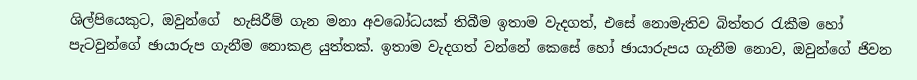ශිල්පියෙකුට, ඔවුන්ගේ  හැසිරීම් ගැන මනා අවබෝධයක් තිබීම ඉතාම වැදගත්, එසේ නොමැතිව බිත්තර රැකීම හෝ පැටවුන්ගේ ඡායාරුප ගැනීම නොකළ යුත්තක්. ඉතාම වැදගත් වන්නේ කෙසේ හෝ ඡායාරුපය ගැනීම නොව, ඔවුන්ගේ ජිවන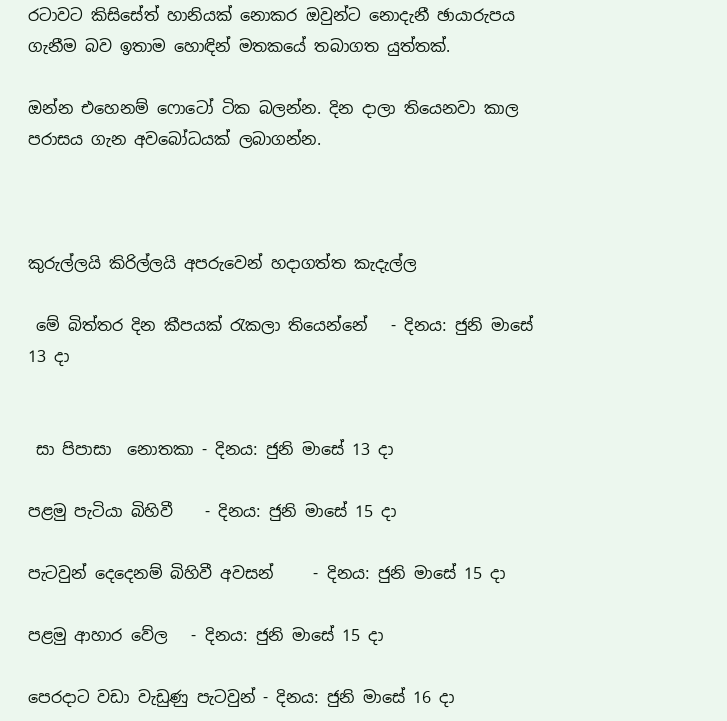රටාවට කිසිසේත් හානියක් නොකර ඔවුන්ට නොදැනී ඡායාරුපය ගැනීම බව ඉතාම හොඳින් මතකයේ තබාගත යුත්තක්.

ඔන්න එහෙනම් ෆොටෝ ටික බලන්න. දින දාලා තියෙනවා කාල පරාසය ගැන අවබෝධයක් ලබාගන්න.



කුරුල්ලයි කිරිල්ලයි අපරුවෙන් හදාගත්ත කැදැල්ල

 මේ බිත්තර දින කීපයක් රැකලා තියෙන්නේ   - දිනය: ජුනි මාසේ 13 දා


 සා පිපාසා  නොතකා - දිනය: ජුනි මාසේ 13 දා

පළමු පැටියා බිහිවී    - දිනය: ජුනි මාසේ 15 දා

පැටවුන් දෙදෙනම් බිහිවී අවසන්     - දිනය: ජුනි මාසේ 15 දා

පළමු ආහාර වේල   - දිනය: ජුනි මාසේ 15 දා

පෙරදාට වඩා වැඩුණු පැටවුන් - දිනය: ජුනි මාසේ 16 දා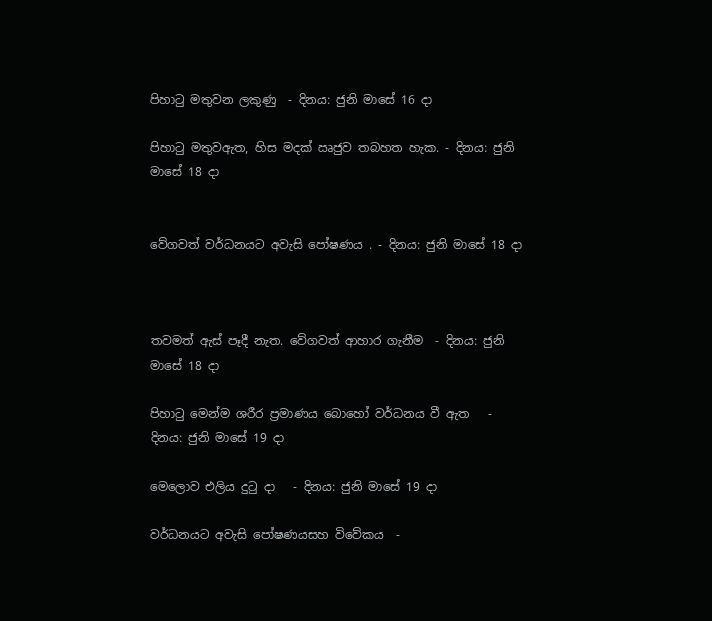පිහාටු මතුවන ලකුණු  - දිනය: ජුනි මාසේ 16 දා

පිහාටු මතුවඇත, හිස මදක් ඍජුව තබහත හැක. - දිනය: ජුනි මාසේ 18 දා


වේගවත් වර්ධනයට අවැසි පෝෂණය . - දිනය: ජුනි මාසේ 18 දා



තවමත් ඇස් පෑදී නැත. වේගවත් ආහාර ගැනීම  - දිනය: ජුනි මාසේ 18 දා

පිහාටු මෙන්ම ශරීර ප්‍රමාණය බොහෝ වර්ධනය වී ඇත   - දිනය: ජුනි මාසේ 19 දා

මෙලොව එලිය දුටු දා   - දිනය: ජුනි මාසේ 19 දා

වර්ධනයට අවැසි පෝෂණයසහ විවේකය  -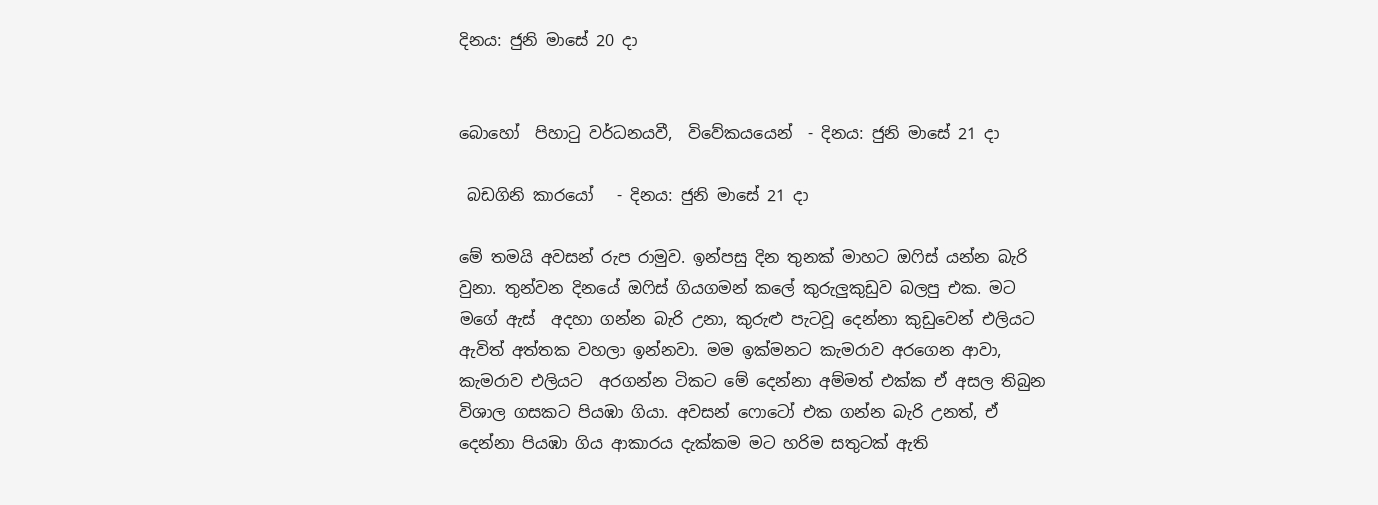දිනය: ජුනි මාසේ 20 දා


බොහෝ  පිහාටු වර්ධනයවී,  විවේකයයෙන්  - දිනය: ජුනි මාසේ 21 දා

 බඩගිනි කාරයෝ   - දිනය: ජුනි මාසේ 21 දා

මේ තමයි අවසන් රුප රාමුව. ඉන්පසු දින තුනක් මාහට ඔෆිස් යන්න බැරි වුනා. තුන්වන දිනයේ ඔෆිස් ගියගමන් කලේ කුරුලුකුඩුව බලපු එක. මට මගේ ඇස්  අදහා ගන්න බැරි උනා, කුරුළු පැටවූ දෙන්නා කුඩුවෙන් එලියට ඇවිත් අත්තක වහලා ඉන්නවා. මම ඉක්මනට කැමරාව අරගෙන ආවා, කැමරාව එලියට  අරගන්න ටිකට මේ දෙන්නා අම්මත් එක්ක ඒ අසල තිබුන විශාල ගසකට පියඹා ගියා. අවසන් ෆොටෝ එක ගන්න බැරි උනත්, ඒ දෙන්නා පියඹා ගිය ආකාරය දැක්කම මට හරිම සතුටක් ඇති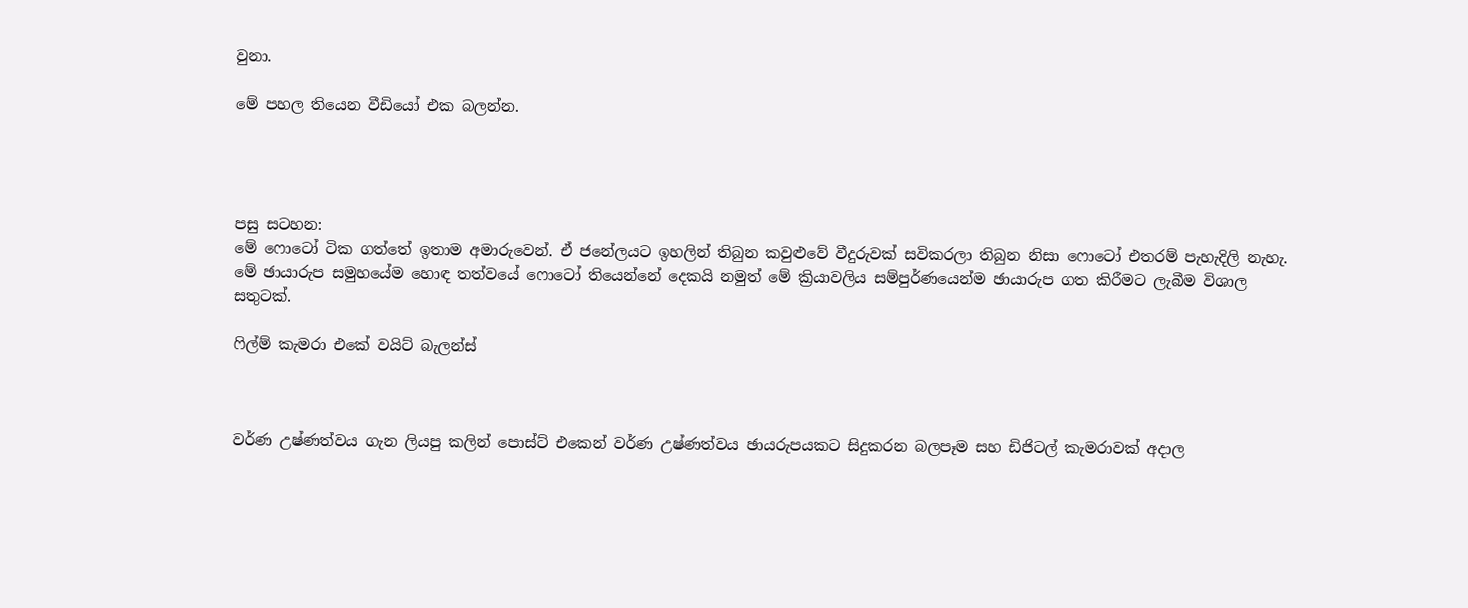වුනා.

මේ පහල තියෙන වීඩියෝ එක බලන්න.




පසු සටහන:
මේ ෆොටෝ ටික ගත්තේ ඉතාම අමාරුවෙන්. ඒ ජනේලයට ඉහලින් තිබුන කවුළුවේ වීදුරුවක් සවිකරලා තිබුන නිසා ෆොටෝ එතරම් පැහැදිලි නැහැ. මේ ඡායාරුප සමුහයේම හොඳ තත්වයේ ෆොටෝ තියෙන්නේ දෙකයි නමුත් මේ ක්‍රියාවලිය සම්පුර්ණයෙන්ම ඡායාරුප ගත කිරීමට ලැබීම විශාල සතුටක්.

ෆිල්ම් කැමරා එකේ වයිට් බැලන්ස්



වර්ණ උෂ්ණත්වය ගැන ලියපු කලින් පොස්ට් එකෙන් වර්ණ උෂ්ණත්වය ඡායරුපයකට සිදුකරන බලපෑම සහ ඩිජිටල් කැමරාවක් අදාල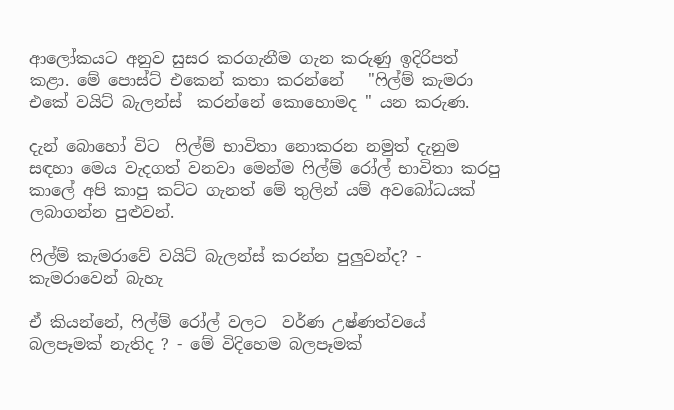ආලෝකයට අනුව සුසර කරගැනීම ගැන කරුණු ඉදිරිපත් කළා. මේ පොස්ට් එකෙන් කතා කරන්නේ   "ෆිල්ම් කැමරා එකේ වයිට් බැලන්ස්  කරන්නේ කොහොමද " යන කරුණ.

දැන් බොහෝ විට  ෆිල්ම් භාවිතා නොකරන නමුත් දැනුම සඳහා මෙය වැදගත් වනවා මෙන්ම ෆිල්ම් රෝල් භාවිතා කරපු කාලේ අපි කාපු කට්ට ගැනත් මේ තුලින් යම් අවබෝධයක් ලබාගන්න පුළුවන්.

ෆිල්ම් කැමරාවේ වයිට් බැලන්ස් කරන්න පුලුවන්ද? - කැමරාවෙන් බැහැ

ඒ කියන්නේ, ෆිල්ම් රෝල් වලට  වර්ණ උෂ්ණත්වයේ බලපෑමක් නැතිද ? - මේ විදිහෙම බලපෑමක්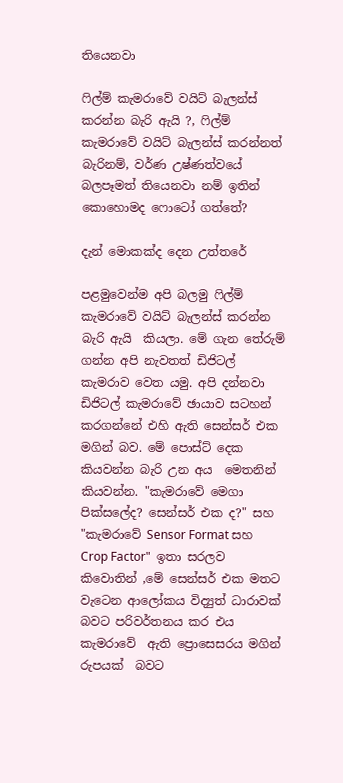තියෙනවා

ෆිල්ම් කැමරාවේ වයිට් බැලන්ස් කරන්න බැරි ඇයි ?, ෆිල්ම් කැමරාවේ වයිට් බැලන්ස් කරන්නත් බැරිනම්, වර්ණ උෂ්ණත්වයේ බලපෑමත් තියෙනවා නම් ඉතින් කොහොමද ෆොටෝ ගත්තේ?

දැන් මොකක්ද දෙන උත්තරේ

පළමුවෙන්ම අපි බලමු ෆිල්ම් කැමරාවේ වයිට් බැලන්ස් කරන්න බැරි ඇයි  කියලා. මේ ගැන තේරුම් ගන්න අපි නැවතත් ඩිජිටල් කැමරාව වෙත යමු. අපි දන්නවා ඩිජිටල් කැමරාවේ ඡායාව සටහන් කරගන්නේ එහි ඇති සෙන්සර් එක මගින් බව. මේ පොස්ට් දෙක කියවන්න බැරි උන අය  මෙතනින් කියවන්න. "කැමරාවේ මෙගා පික්සලේද? සෙන්සර් එක ද?" සහ "කැමරාවේ Sensor Format සහ Crop Factor"  ඉතා සරලව කිවොතින් ,මේ සෙන්සර් එක මතට වැටෙන ආලෝකය විද්‍යුත් ධාරාවක්  බවට පරිවර්තනය කර එය කැමරාවේ  ඇති ප්‍රොසෙසරය මගින් රුපයක්  බවට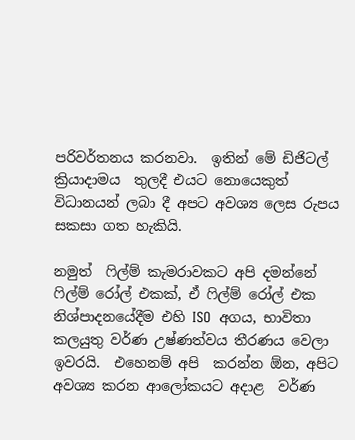පරිවර්තනය කරනවා.  ඉතින් මේ ඩිජිටල් ක්‍රියාදාමය  තුලදී එයට නොයෙකුත් විධානයන් ලබා දී අපට අවශ්‍ය ලෙස රුපය සකසා ගත හැකියි.

නමුත්  ෆිල්ම් කැමරාවකට අපි දමන්නේ ෆිල්ම් රෝල් එකක්, ඒ ෆිල්ම් රෝල් එක නිශ්පාදනයේදීම එහි ISO  අගය, භාවිතා කලයුතු වර්ණ උෂ්ණත්වය තීරණය වෙලා ඉවරයි.  එහෙනම් අපි  කරන්න ඕන, අපිට අවශ්‍ය කරන ආලෝකයට අදාළ  වර්ණ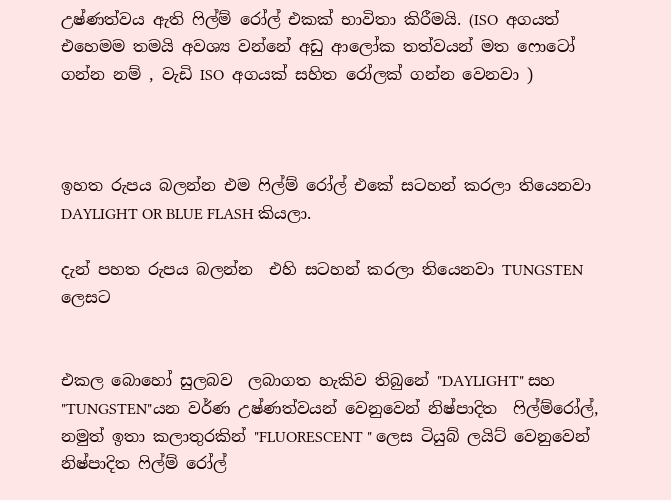උෂ්ණත්වය ඇති ෆිල්ම් රෝල් එකක් භාවිතා කිරීමයි. (ISO  අගයත් එහෙමම තමයි අවශ්‍ය වන්නේ අඩු ආලෝක තත්වයන් මත ෆොටෝ ගන්න නම් , වැඩි ISO  අගයක් සහිත රෝලක් ගන්න වෙනවා )



ඉහත රුපය බලන්න එම ෆිල්ම් රෝල් එකේ සටහන් කරලා තියෙනවා DAYLIGHT OR BLUE FLASH කියලා.

දැන් පහත රුපය බලන්න  එහි සටහන් කරලා තියෙනවා TUNGSTEN ලෙසට


එකල බොහෝ සුලබව  ලබාගත හැකිව තිබුනේ "DAYLIGHT" සහ "TUNGSTEN"යන වර්ණ උෂ්ණත්වයන් වෙනුවෙන් නිෂ්පාදිත  ෆිල්ම්රෝල්, නමුත් ඉතා කලාතුරකින් "FLUORESCENT " ලෙස ටියුබ් ලයිට් වෙනුවෙන් නිෂ්පාදිත ෆිල්ම් රෝල්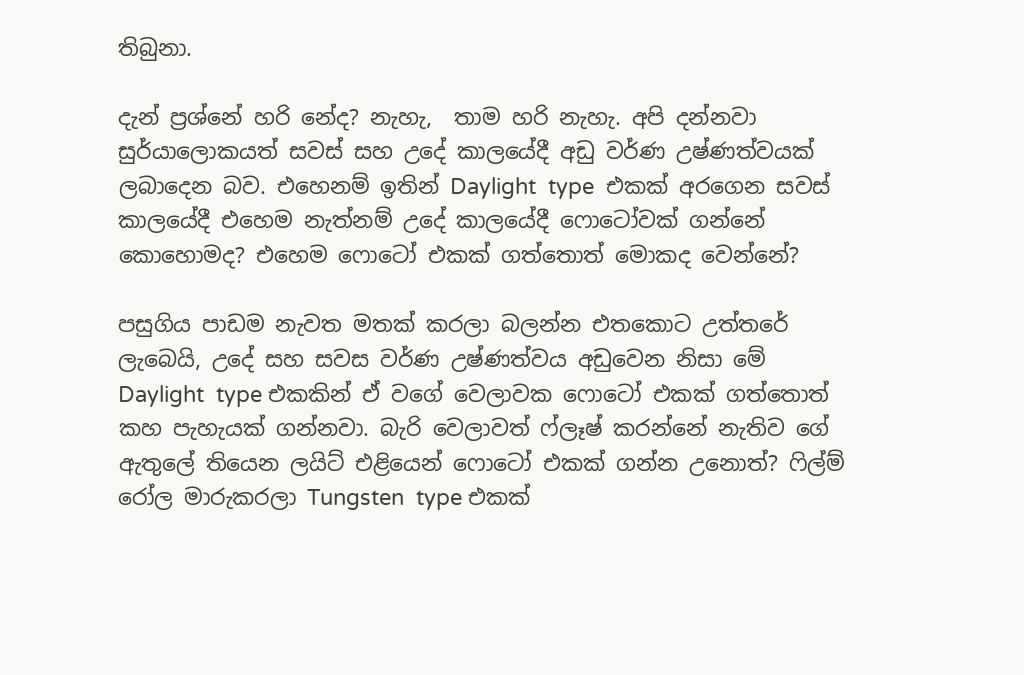තිබුනා.

දැන් ප්‍රශ්නේ හරි නේද? නැහැ,  තාම හරි නැහැ. අපි දන්නවා සුර්යාලොකයත් සවස් සහ උදේ කාලයේදී අඩු වර්ණ උෂ්ණත්වයක් ලබාදෙන බව. එහෙනම් ඉතින් Daylight  type  එකක් අරගෙන සවස් කාලයේදී එහෙම නැත්නම් උදේ කාලයේදී ෆොටෝවක් ගන්නේ කොහොමද? එහෙම ෆොටෝ එකක් ගත්තොත් මොකද වෙන්නේ?

පසුගිය පාඩම නැවත මතක් කරලා බලන්න එතකොට උත්තරේ ලැබෙයි, උදේ සහ සවස වර්ණ උෂ්ණත්වය අඩුවෙන නිසා මේ Daylight  type එකකින් ඒ වගේ වෙලාවක ෆොටෝ එකක් ගත්තොත් කහ පැහැයක් ගන්නවා. බැරි වෙලාවත් ෆ්ලෑෂ් කරන්නේ නැතිව ගේ ඇතුලේ තියෙන ලයිට් එළියෙන් ෆොටෝ එකක් ගන්න උනොත්? ෆිල්ම් රෝල මාරුකරලා Tungsten  type එකක්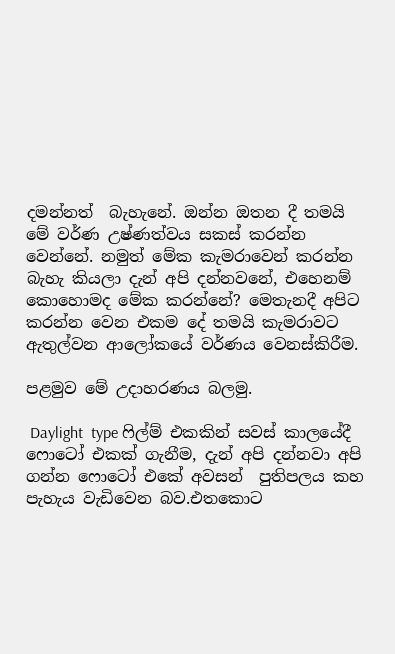දමන්නත්  බැහැනේ. ඔන්න ඔතන දී තමයි මේ වර්ණ උෂ්ණත්වය සකස් කරන්න වෙන්නේ. නමුත් මේක කැමරාවෙන් කරන්න බැහැ කියලා දැන් අපි දන්නවනේ, එහෙනම් කොහොමද මේක කරන්නේ? මෙතැනදී අපිට කරන්න වෙන එකම දේ තමයි කැමරාවට ඇතුල්වන ආලෝකයේ වර්ණය වෙනස්කිරීම.

පළමුව මේ උදාහරණය බලමු.

 Daylight  type ෆිල්ම් එකකින් සවස් කාලයේදී ෆොටෝ එකක් ගැනීම, දැන් අපි දන්නවා අපි ගන්න ෆොටෝ එකේ අවසන්  පුතිපලය කහ පැහැය වැඩිවෙන බව.එතකොට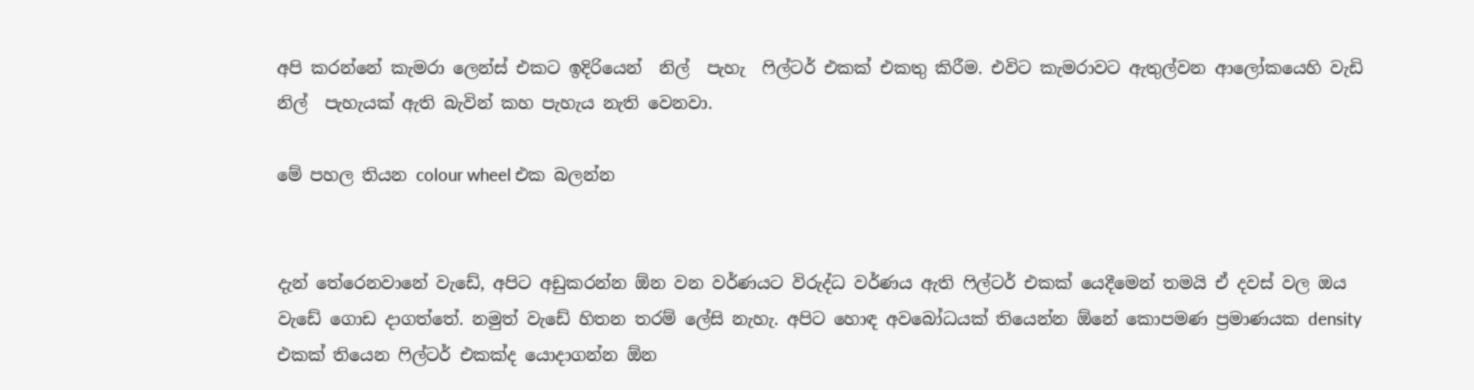අපි කරන්නේ කැමරා ලෙන්ස් එකට ඉදිරියෙන්  නිල්  පැහැ  ෆිල්ටර් එකක් එකතු කිරීම. එවිට කැමරාවට ඇතුල්වන ආලෝකයෙහි වැඩි නිල්  පැහැයක් ඇති බැවින් කහ පැහැය නැති වෙනවා.

මේ පහල තියන colour wheel එක බලන්න


දැන් තේරෙනවානේ වැඩේ, අපිට අඩුකරන්න ඕන වන වර්ණයට විරුද්ධ වර්ණය ඇති ෆිල්ටර් එකක් යෙදීමෙන් තමයි ඒ දවස් වල ඔය වැඩේ ගොඩ දාගත්තේ. නමුත් වැඩේ හිතන තරම් ලේසි නැහැ. අපිට හොඳ අවබෝධයක් තියෙන්න ඕනේ කොපමණ ප්‍රමාණයක density එකක් තියෙන ෆිල්ටර් එකක්ද යොදාගන්න ඕන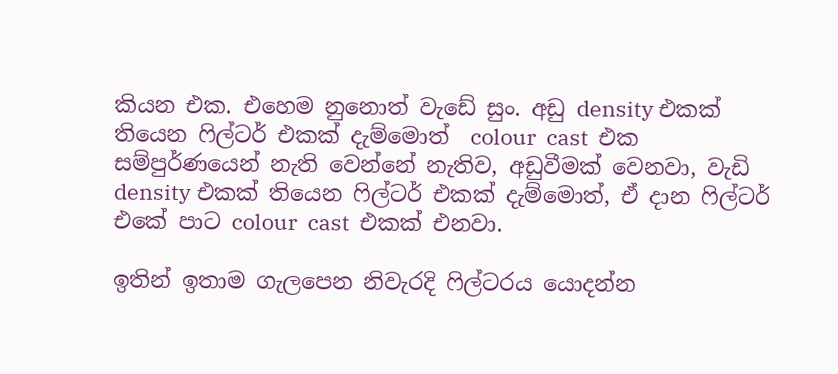කියන එක. එහෙම නුනොත් වැඩේ සුං. අඩු density එකක් තියෙන ෆිල්ටර් එකක් දැම්මොත්  colour  cast  එක සම්පුර්ණයෙන් නැති වෙන්නේ නැතිව, අඩුවීමක් වෙනවා, වැඩි density එකක් තියෙන ෆිල්ටර් එකක් දැම්මොත්, ඒ දාන ෆිල්ටර් එකේ පාට colour  cast  එකක් එනවා.

ඉතින් ඉතාම ගැලපෙන නිවැරදි ෆිල්ටරය යොදන්න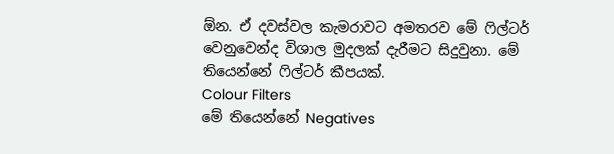ඕන. ඒ දවස්වල කැමරාවට අමතරව මේ ෆිල්ටර් වෙනුවෙන්ද විශාල මුදලක් දැරීමට සිදුවුනා. මේ තියෙන්නේ ෆිල්ටර් කීපයක්.
Colour Filters
මේ තියෙන්නේ Negatives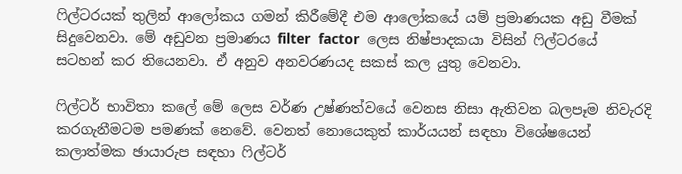ෆිල්ටරයක් තුලින් ආලෝකය ගමන් කිරීමේදී එම ආලෝකයේ යම් ප්‍රමාණයක අඩු වීමක් සිදුවෙනවා. මේ අඩුවන ප්‍රමාණය filter  factor  ලෙස නිෂ්පාදකයා විසින් ෆිල්ටරයේ සටහන් කර තියෙනවා. ඒ අනුව අනවරණයද සකස් කල යුතු වෙනවා.

ෆිල්ටර් භාවිතා කලේ මේ ලෙස වර්ණ උෂ්ණත්වයේ වෙනස නිසා ඇතිවන බලපෑම නිවැරදි කරගැනීමටම පමණක් නෙවේ. වෙනත් නොයෙකුත් කාර්යයන් සඳහා විශේෂයෙන් කලාත්මක ඡායාරුප සඳහා ෆිල්ටර්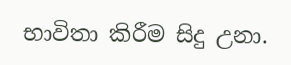භාවිතා කිරීම සිදු උනා.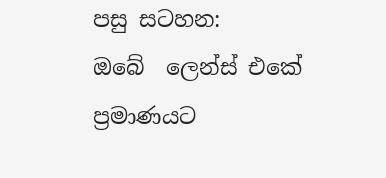පසු සටහන:
ඔබේ  ලෙන්ස් එකේ ප්‍රමාණයට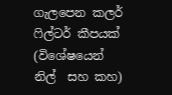ගැලපෙන කලර් ෆිල්ටර් කීපයක් (විශේෂයෙන් නිල්  සහ කහ)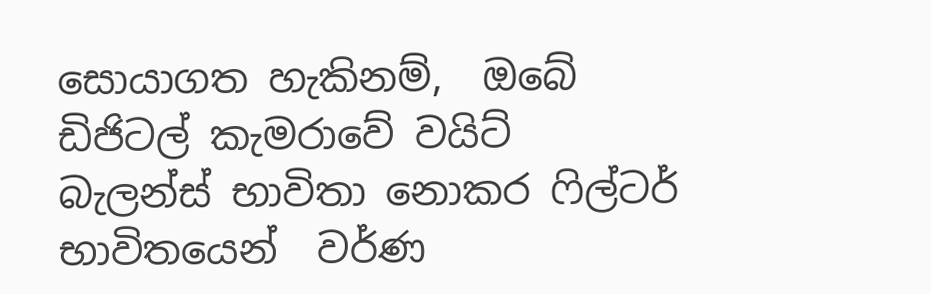සොයාගත හැකිනම්,  ඔබේ ඩිජිටල් කැමරාවේ වයිට් බැලන්ස් භාවිතා නොකර ෆිල්ටර් භාවිතයෙන්  වර්ණ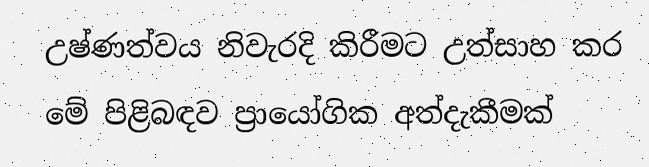උෂ්ණත්වය නිවැරදි කිරීමට උත්සාහ කර මේ පිළිබඳව ප්‍රායෝගික අත්දැකීමක්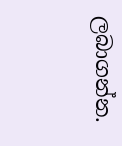ලබාගන්න.